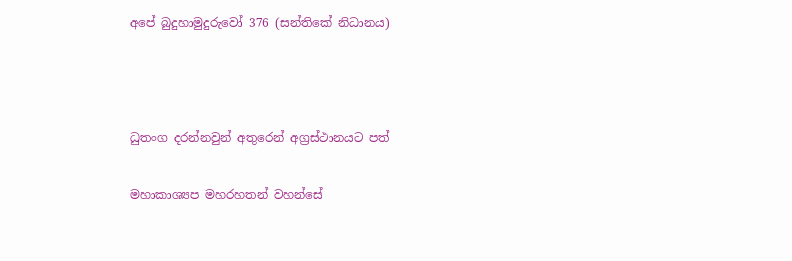අපේ බුදුහාමුදුරුවෝ 376 (සන්තිකේ නිධානය)



ධුතංග දරන්නවුන් අතුරෙන් අග්‍රස්ථානයට පත්

මහාකාශ්‍යප මහරහතන් වහන්සේ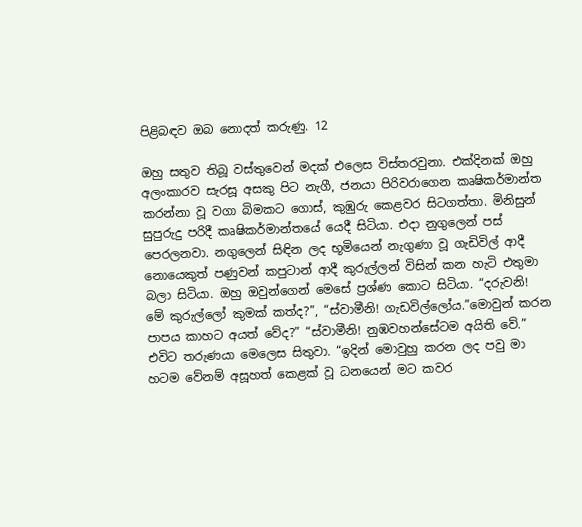පිළිබඳව ඔබ නොදත් කරුණු. 12

ඔහු සතුව තිබූ වස්තුවෙන් මදක් එලෙස විස්තරවුනා. එක්දිනක් ඔහු අලංකාරව සැරසූ අසකු පිට නැගී, ජනයා පිරිවරාගෙන කෘෂිකර්මාන්ත කරන්නා වූ වගා බිමකට ගොස්, කුඹුරු කෙළවර සිටගත්තා. මිනිසුන් සුපුරුදු පරිදී කෘෂිකර්මාන්තයේ යෙදී සිටියා. එදා නුගුලෙන් පස් පෙරලනවා. නගුලෙන් සිඳින ලද භූමියෙන් නැගුණා වූ ගැඩිවිල් ආදී නොයෙකුත් පණුවන් කපුටාන් ආදී කුරුල්ලන් විසින් කන හැටි එතුමා බලා සිටියා. ඔහු ඔවුන්ගෙන් මෙසේ ප්‍රශ්ණ කොට සිටියා. “දරුවනි! මේ කුරුල්ලෝ කුමක් කත්ද?”, “ස්වාමීනි! ගැඩවිල්ලෝය.”මොවුන් කරන පාපය කාහට අයත් වේද?” “ස්වාමීනි! නුඹවහන්සේටම අයිති වේ.” එවිට තරුණයා මෙලෙස සිතුවා. “ඉදින් මොවුහු කරන ලද පවු මා හටම වේනම් අසූහත් කෙළක් වූ ධනයෙන් මට කවර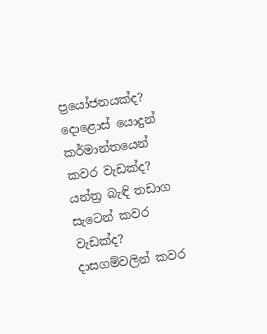ප්‍රයෝජනයක්ද? දොළොස් යොදුන් කර්මාන්තයෙන් කවර වැඩක්ද? යන්ත්‍ර බැඳි තඩාග සැටෙන් කවර වැඩක්ද? දාසගම්වලින් කවර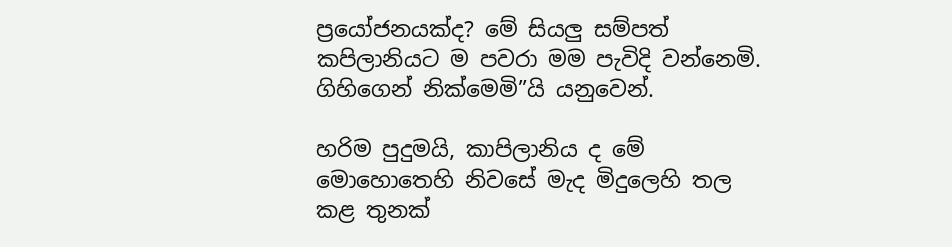ප්‍රයෝජනයක්ද? මේ සියලු සම්පත් කපිලානියට ම පවරා මම පැවිදි වන්නෙමි. ගිහිගෙන් නික්මෙමි”යි යනුවෙන්.

හරිම පුදුමයි, කාපිලානිය ද මේ මොහොතෙහි නිවසේ මැද මිදුලෙහි තල කළ තුනක්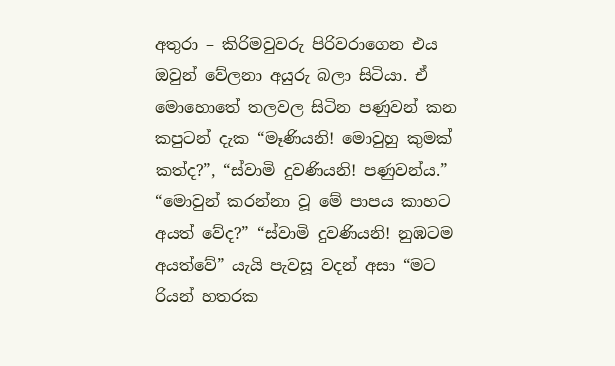අතුරා – කිරිමවුවරු පිරිවරාගෙන එය ඔවුන් වේලනා අයුරු බලා සිටියා. ඒ මොහොතේ තලවල සිටින පණුවන් කන කපුටන් දැක “මෑණියනි! මොවුහු කුමක් කත්ද?”, “ස්වාමි දුවණියනි! පණුවන්ය.” “මොවුන් කරන්නා වූ මේ පාපය කාහට අයත් වේද?” “ස්වාමි දුවණියනි! නුඹටම අයත්වේ” යැයි පැවසූ වදන් අසා “මට රියන් හතරක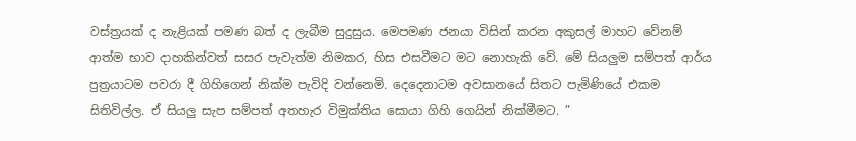වස්ත්‍රයක් ද නැළියක් පමණ බත් ද ලැබීම සුදුසුය. මෙපමණ ජනයා විසින් කරන අකුසල් මාහට වේනම් ආත්ම භාව දාහකින්වත් සසර පැවැත්ම නිමකර, හිස එසවීමට මට නොහැකි වේ. මේ සියලුම සම්පත් ආර්ය පුත්‍රයාටම පවරා දී ගිහිගෙන් නික්ම පැවිදි වන්නෙමි. දෙදෙනාටම අවසානයේ සිතට පැමිණියේ එකම සිතිවිල්ල. ඒ සියලු සැප සම්පත් අතහැර විමුක්තිය සොයා ගිහි ගෙයින් නික්මීමට. ”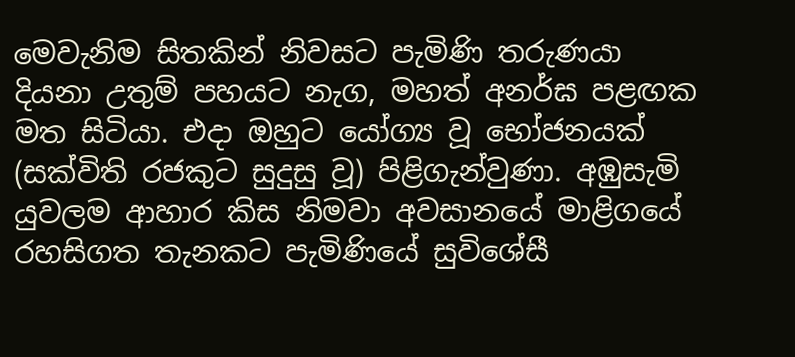මෙවැනිම සිතකින් නිවසට පැමිණි තරුණයා දියනා උතුම් පහයට නැග, මහත් අනර්ඝ පළඟක මත සිටියා. එදා ඔහුට යෝග්‍ය වූ භෝජනයක් (සක්විති රජකුට සුදුසු වූ) පිළිගැන්වුණා. අඹුසැමි යුවලම ආහාර කිස නිමවා අවසානයේ මාළිගයේ රහසිගත තැනකට පැමිණියේ සුවිශේසී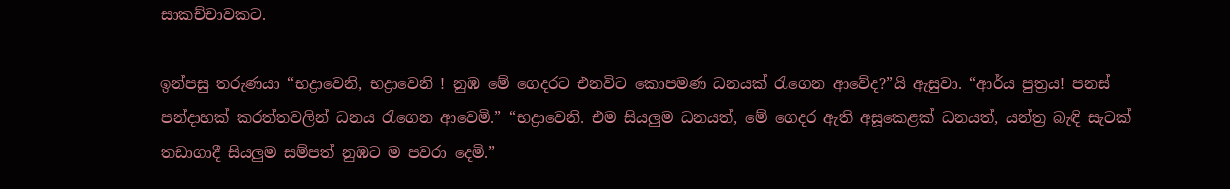සාකච්චාවකට.

ඉන්පසු තරුණයා “භද්‍රාවෙනි, භද්‍රාවෙනි ! නුඹ මේ ගෙදරට එනවිට කොපමණ ධනයක් රැගෙන ආවේද?”යි ඇසුවා. “ආර්ය පුත්‍රය! පනස් පන්දාහක් කරත්තවලින් ධනය රැගෙන ආවෙමි.” “භද්‍රාවෙනි. එම සියලුම ධනයත්, මේ ගෙදර ඇති අසූකෙළක් ධනයත්, යන්ත්‍ර බැඳි සැටක් තඩාගාදී සියලුම සම්පත් නුඹට ම පවරා දෙමි.”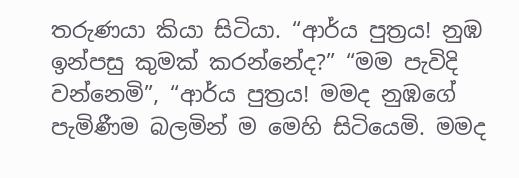තරුණයා කියා සිටියා. “ආර්ය පුත්‍රය! නුඹ ඉන්පසු කුමක් කරන්නේද?” “මම පැවිදි වන්නෙමි”, “ආර්ය පුත්‍රය! මමද නුඹගේ පැමිණීම බලමින් ම මෙහි සිටියෙමි. මමද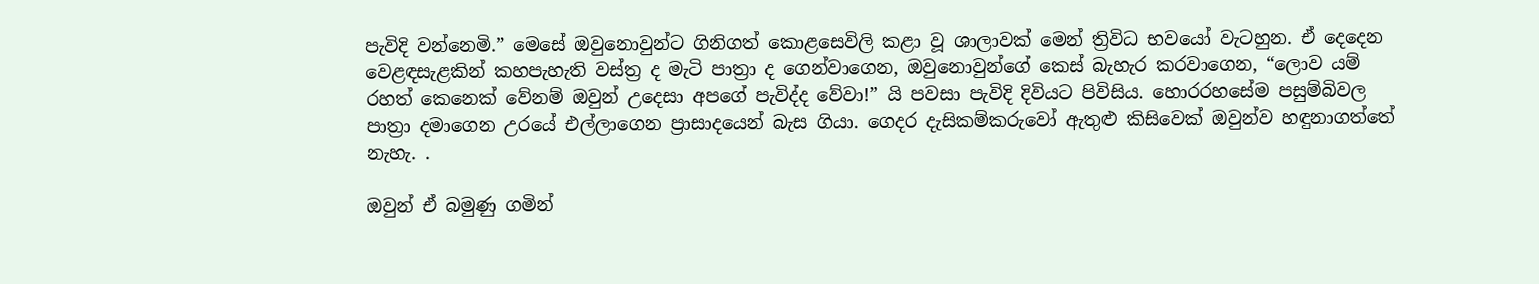පැවිදි වන්නෙමි.” මෙසේ ඔවුනොවුන්ට ගිනිගත් කොළසෙවිලි කළා වූ ශාලාවක් මෙන් ත්‍රිවිධ භවයෝ වැටහුන. ඒ දෙදෙන වෙළඳසැළකින් කහපැහැති වස්ත්‍ර ද මැටි පාත්‍රා ද ගෙන්වාගෙන, ඔවුනොවුන්ගේ කෙස් බැහැර කරවාගෙන, “ලොව යම් රහත් කෙනෙක් වේනම් ඔවුන් උදෙසා අපගේ පැවිද්ද වේවා!” යි පවසා පැවිදි දිවියට පිවිසිය. හොරරහසේම පසුම්බිවල පාත්‍රා දමාගෙන උරයේ එල්ලාගෙන ප්‍රාසාදයෙන් බැස ගියා. ගෙදර දැසිකම්කරුවෝ ඇතුළු කිසිවෙක් ඔවුන්ව හඳුනාගත්තේ නැහැ. .

ඔවුන් ඒ බමුණු ගමින්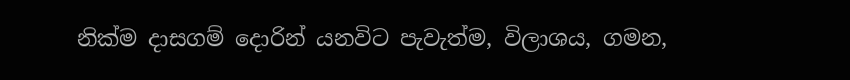නික්ම දාසගම් දොරින් යනවිට පැවැත්ම, විලාශය, ගමන,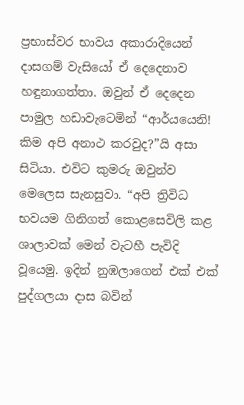ප්‍රභාස්වර භාවය අකාරාදියෙන් දාසගම් වැසියෝ ඒ දෙදෙනාව හඳුනාගත්තා. ඔවුන් ඒ දෙදෙන පාමුල හඩාවැටෙමින් “ආර්යයෙනි! කිම අපි අනාථ කරවුද?”යි අසා සිටියා. එවිට කුමරු ඔවුන්ව මෙලෙස සැනසුවා. “අපි ත්‍රිවිධ භවයම ගිනිගත් කොළසෙවිලි කළ ශාලාවක් මෙන් වැටහී පැවිදි වූයෙමු. ඉදින් නුඹලාගෙන් එක් එක් පුද්ගලයා දාස බවින්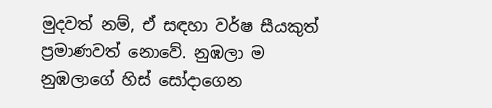මුදවත් නම්, ඒ සඳහා වර්ෂ සීයකුත් ප්‍රමාණවත් නොවේ. නුඹලා ම නුඹලාගේ හිස් සෝදාගෙන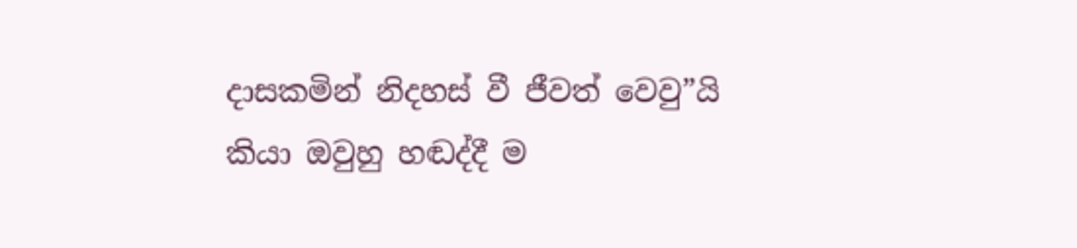දාසකමින් නිදහස් වී ජීවත් වෙවු”යි කියා ඔවුහු හඬද්දී ම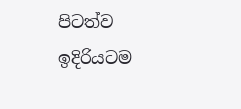පිටත්ව ඉදිරියටම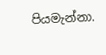පියමැන්නා.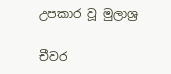උපකාර වූ මුලාශ්‍ර

චීවර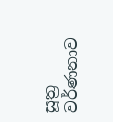සූත්‍ර වර්ණනාව